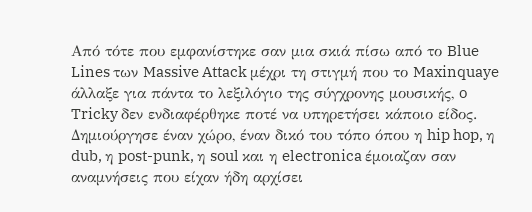Από τότε που εμφανίστηκε σαν μια σκιά πίσω από το Blue Lines των Massive Attack μέχρι τη στιγμή που το Maxinquaye άλλαξε για πάντα το λεξιλόγιο της σύγχρονης μουσικής, o Tricky δεν ενδιαφέρθηκε ποτέ να υπηρετήσει κάποιο είδος. Δημιούργησε έναν χώρο, έναν δικό του τόπο όπου η hip hop, η dub, η post-punk, η soul και η electronica έμοιαζαν σαν αναμνήσεις που είχαν ήδη αρχίσει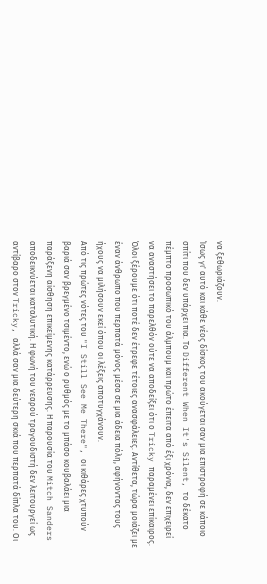να ξεθωριάζουν.
Ίσως γι' αυτό και κάθε νέος δίσκος του ακούγεται σαν μια επιστροφή σε κάποιο σπίτι που δεν υπάρχει πια. Το Different When It's Silent, το δέκατο πέμπτο προσωπικό του άλμπουμ και πρώτο έπειτα από έξι χρόνια, δεν επιχειρεί να αναστήσει το παρελθόν ούτε να αποδείξει ότι ο Tricky παραμένει επίκαιρος. Όλοι ξέρουμε ότι ποτέ δεν έτρεφε τέτοιες ανασφάλειες. Αντίθετα, τώρα μοιάζει με έναν άνθρωπο που περπατά μόνος μέσα σε μια άδεια πόλη, αφήνοντας τους ήχους να μιλήσουν εκεί όπου οι λέξεις αποτυγχάνουν.
Από τις πρώτες νότες του "I Still See Me There", οι κιθάρες χτυπούν βαριά σαν βρεγμένο τσιμέντο, ενώ ο ρυθμός με το μπάσο κουβαλάει μια παράξενη αίσθηση επικείμενης κατάρρευσης. Η παρουσία του Mitch Sanders αποδεικνύεται καταλυτική. Η φωνή του νεαρού τραγουδιστή δεν λειτουργεί ως αντίβαρο στον Tricky, αλλά σαν μια δεύτερη σκιά που περπατά δίπλα του. Οι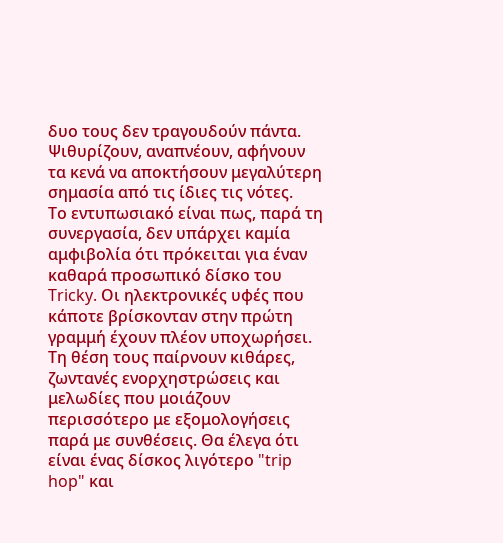δυο τους δεν τραγουδούν πάντα. Ψιθυρίζουν, αναπνέουν, αφήνουν τα κενά να αποκτήσουν μεγαλύτερη σημασία από τις ίδιες τις νότες.
Το εντυπωσιακό είναι πως, παρά τη συνεργασία, δεν υπάρχει καμία αμφιβολία ότι πρόκειται για έναν καθαρά προσωπικό δίσκο του Tricky. Οι ηλεκτρονικές υφές που κάποτε βρίσκονταν στην πρώτη γραμμή έχουν πλέον υποχωρήσει. Τη θέση τους παίρνουν κιθάρες, ζωντανές ενορχηστρώσεις και μελωδίες που μοιάζουν περισσότερο με εξομολογήσεις παρά με συνθέσεις. Θα έλεγα ότι είναι ένας δίσκος λιγότερο "trip hop" και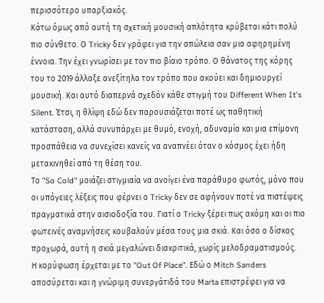περισσότερο υπαρξιακός.
Κάτω όμως από αυτή τη σχετική μουσική απλότητα κρύβεται κάτι πολύ πιο σύνθετο. Ο Tricky δεν γράφει για την απώλεια σαν μια αφηρημένη έννοια. Την έχει γνωρίσει με τον πιο βίαιο τρόπο. Ο θάνατος της κόρης του το 2019 άλλαξε ανεξίτηλα τον τρόπο που ακούει και δημιουργεί μουσική. Και αυτό διαπερνά σχεδόν κάθε στιγμή του Different When It's Silent. Έτσι, η θλίψη εδώ δεν παρουσιάζεται ποτέ ως παθητική κατάσταση, αλλά συνυπάρχει με θυμό, ενοχή, αδυναμία και μια επίμονη προσπάθεια να συνεχίσει κανείς να αναπνέει όταν ο κόσμος έχει ήδη μετακινηθεί από τη θέση του.
Το "So Cold" μοιάζει στιγμιαία να ανοίγει ένα παράθυρο φωτός, μόνο που οι υπόγειες λέξεις που φέρνει ο Tricky δεν σε αφήνουν ποτέ να πιστέψεις πραγματικά στην αισιοδοξία του. Γιατί ο Tricky ξέρει πως ακόμη και οι πιο φωτεινές αναμνήσεις κουβαλούν μέσα τους μια σκιά. Και όσο ο δίσκος προχωρά, αυτή η σκιά μεγαλώνει διακριτικά, χωρίς μελοδραματισμούς.
Η κορύφωση έρχεται με το "Out Of Place". Εδώ ο Mitch Sanders αποσύρεται και η γνώριμη συνεργάτιδά του Marta επιστρέφει για να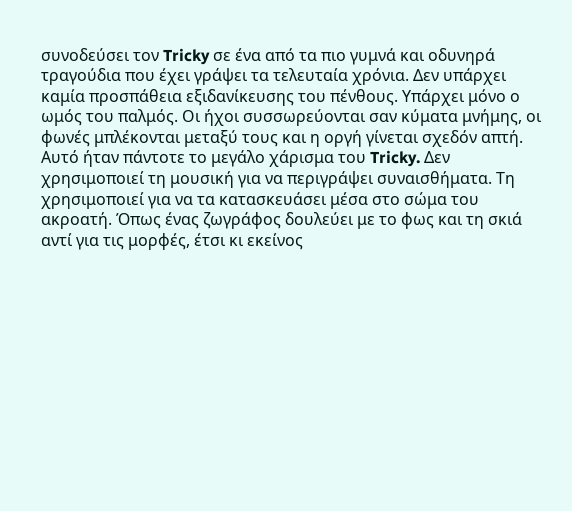συνοδεύσει τον Tricky σε ένα από τα πιο γυμνά και οδυνηρά τραγούδια που έχει γράψει τα τελευταία χρόνια. Δεν υπάρχει καμία προσπάθεια εξιδανίκευσης του πένθους. Υπάρχει μόνο ο ωμός του παλμός. Οι ήχοι συσσωρεύονται σαν κύματα μνήμης, οι φωνές μπλέκονται μεταξύ τους και η οργή γίνεται σχεδόν απτή.
Αυτό ήταν πάντοτε το μεγάλο χάρισμα του Tricky. Δεν χρησιμοποιεί τη μουσική για να περιγράψει συναισθήματα. Τη χρησιμοποιεί για να τα κατασκευάσει μέσα στο σώμα του ακροατή. Όπως ένας ζωγράφος δουλεύει με το φως και τη σκιά αντί για τις μορφές, έτσι κι εκείνος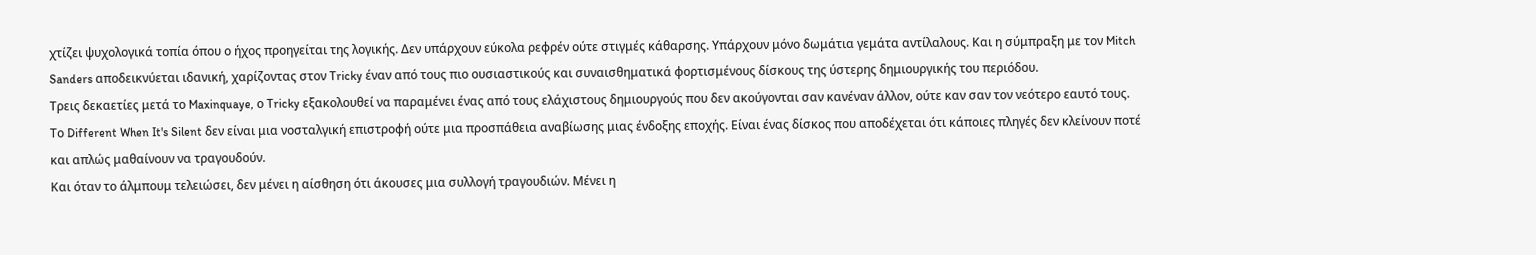χτίζει ψυχολογικά τοπία όπου ο ήχος προηγείται της λογικής. Δεν υπάρχουν εύκολα ρεφρέν ούτε στιγμές κάθαρσης. Υπάρχουν μόνο δωμάτια γεμάτα αντίλαλους. Και η σύμπραξη με τον Mitch Sanders αποδεικνύεται ιδανική, χαρίζοντας στον Tricky έναν από τους πιο ουσιαστικούς και συναισθηματικά φορτισμένους δίσκους της ύστερης δημιουργικής του περιόδου.
Τρεις δεκαετίες μετά το Maxinquaye, ο Tricky εξακολουθεί να παραμένει ένας από τους ελάχιστους δημιουργούς που δεν ακούγονται σαν κανέναν άλλον, ούτε καν σαν τον νεότερο εαυτό τους. Το Different When It's Silent δεν είναι μια νοσταλγική επιστροφή ούτε μια προσπάθεια αναβίωσης μιας ένδοξης εποχής. Είναι ένας δίσκος που αποδέχεται ότι κάποιες πληγές δεν κλείνουν ποτέ και απλώς μαθαίνουν να τραγουδούν.
Και όταν το άλμπουμ τελειώσει, δεν μένει η αίσθηση ότι άκουσες μια συλλογή τραγουδιών. Μένει η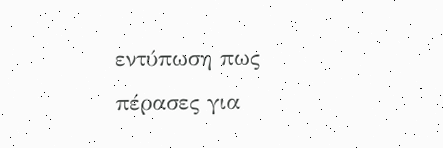εντύπωση πως πέρασες για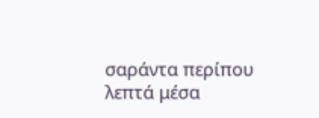σαράντα περίπου λεπτά μέσα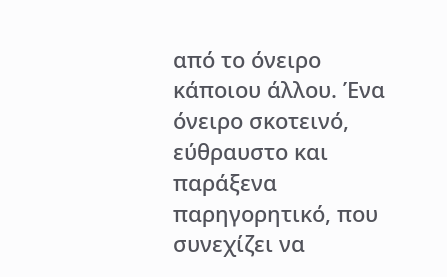από το όνειρο κάποιου άλλου. Ένα όνειρο σκοτεινό, εύθραυστο και παράξενα παρηγορητικό, που συνεχίζει να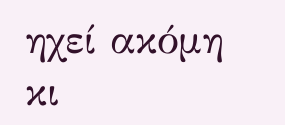ηχεί ακόμη κι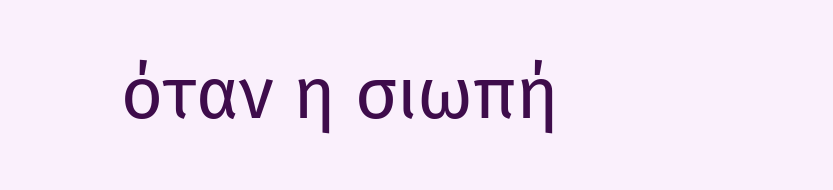όταν η σιωπή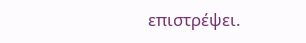επιστρέψει.